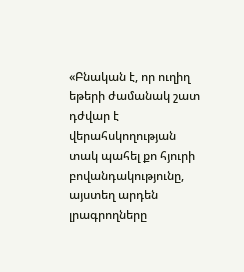«Բնական է, որ ուղիղ եթերի ժամանակ շատ դժվար է վերահսկողության տակ պահել քո հյուրի բովանդակությունը, այստեղ արդեն լրագրողները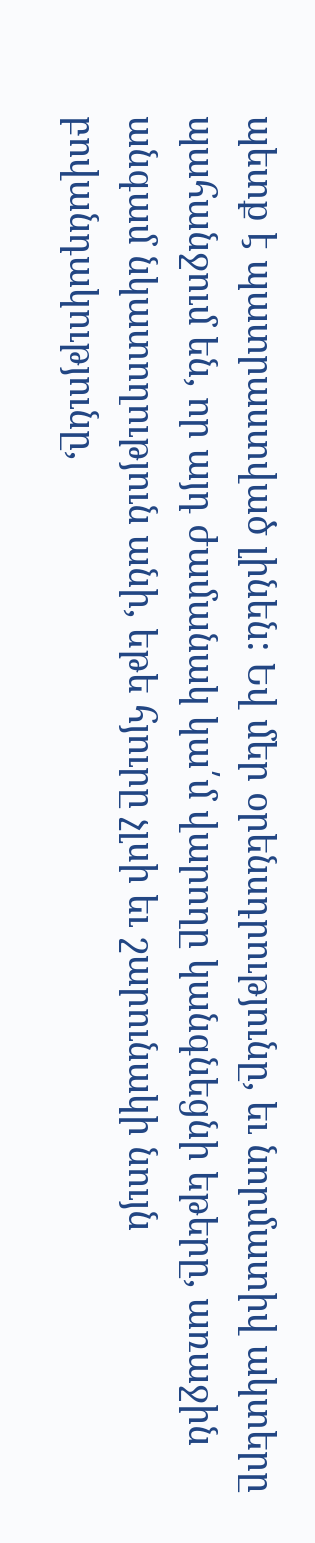պետք է պատրաստված լինեն: Եվ մեր օրենսդրությունը, եւ նորմատիվ ակտերը պահանջում են, որ այդ ժամանակ կա՛մ վարողը կանգնեցնի եթերը, առաջին անգամ նկատողություն անի, եթե հյուրը չլսի եւ շարունակի նույն բովանդակությունը,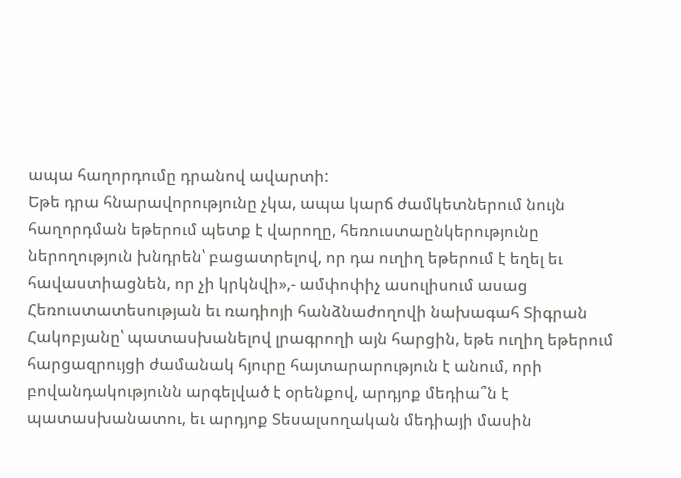ապա հաղորդումը դրանով ավարտի:
Եթե դրա հնարավորությունը չկա, ապա կարճ ժամկետներում նույն հաղորդման եթերում պետք է վարողը, հեռուստաընկերությունը ներողություն խնդրեն՝ բացատրելով, որ դա ուղիղ եթերում է եղել եւ հավաստիացնեն, որ չի կրկնվի»,- ամփոփիչ ասուլիսում ասաց Հեռուստատեսության եւ ռադիոյի հանձնաժողովի նախագահ Տիգրան Հակոբյանը՝ պատասխանելով լրագրողի այն հարցին, եթե ուղիղ եթերում հարցազրույցի ժամանակ հյուրը հայտարարություն է անում, որի բովանդակությունն արգելված է օրենքով, արդյոք մեդիա՞ն է պատասխանատու, եւ արդյոք Տեսալսողական մեդիայի մասին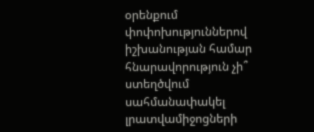օրենքում փոփոխություններով իշխանության համար հնարավորություն չի՞ ստեղծվում սահմանափակել լրատվամիջոցների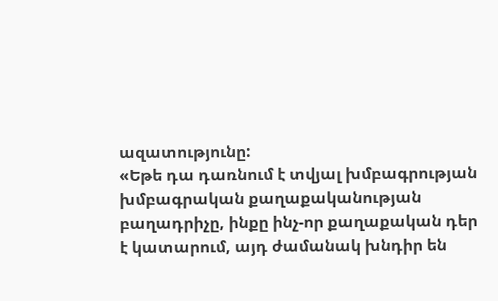ազատությունը:
«Եթե դա դառնում է տվյալ խմբագրության խմբագրական քաղաքականության բաղադրիչը, ինքը ինչ-որ քաղաքական դեր է կատարում, այդ ժամանակ խնդիր են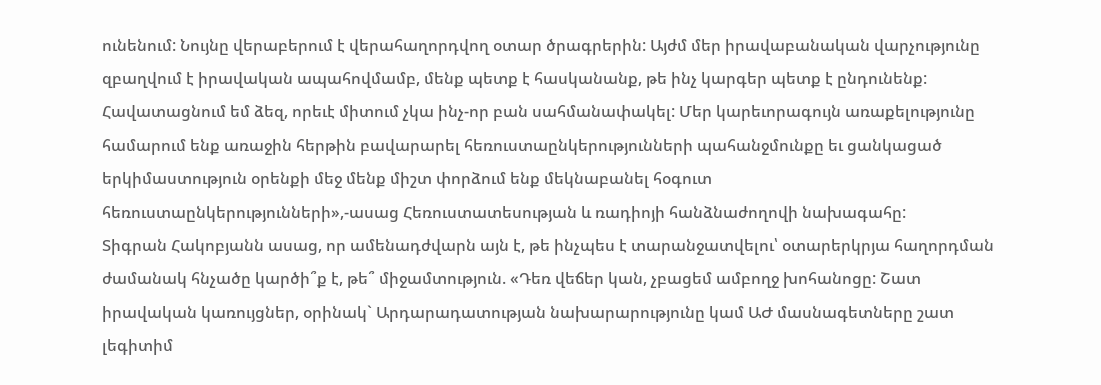ունենում: Նույնը վերաբերում է վերահաղորդվող օտար ծրագրերին: Այժմ մեր իրավաբանական վարչությունը զբաղվում է իրավական ապահովմամբ, մենք պետք է հասկանանք, թե ինչ կարգեր պետք է ընդունենք: Հավատացնում եմ ձեզ, որեւէ միտում չկա ինչ-որ բան սահմանափակել: Մեր կարեւորագույն առաքելությունը համարում ենք առաջին հերթին բավարարել հեռուստաընկերությունների պահանջմունքը եւ ցանկացած երկիմաստություն օրենքի մեջ մենք միշտ փորձում ենք մեկնաբանել հօգուտ հեռուստաընկերությունների»,-ասաց Հեռուստատեսության և ռադիոյի հանձնաժողովի նախագահը:
Տիգրան Հակոբյանն ասաց, որ ամենադժվարն այն է, թե ինչպես է տարանջատվելու՝ օտարերկրյա հաղորդման ժամանակ հնչածը կարծի՞ք է, թե՞ միջամտություն. «Դեռ վեճեր կան, չբացեմ ամբողջ խոհանոցը: Շատ իրավական կառույցներ, օրինակ` Արդարադատության նախարարությունը կամ ԱԺ մասնագետները շատ լեգիտիմ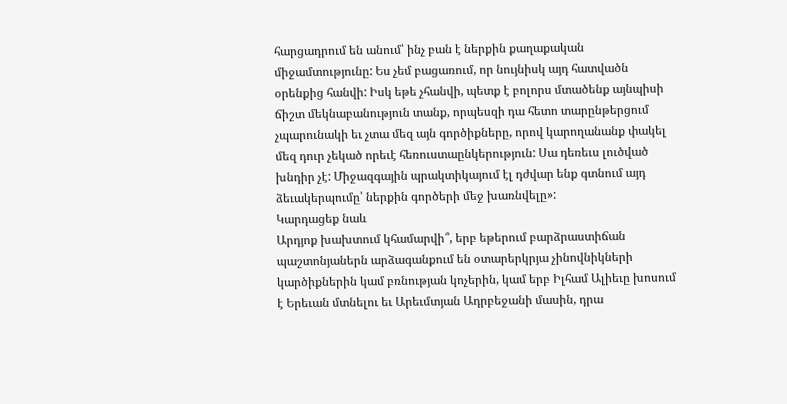հարցադրում են անում՝ ինչ բան է ներքին քաղաքական միջամտությունը: Ես չեմ բացառում, որ նույնիսկ այդ հատվածն օրենքից հանվի: Իսկ եթե չհանվի, պետք է բոլորս մտածենք այնպիսի ճիշտ մեկնաբանություն տանք, որպեսզի դա հետո տարընթերցում չպարունակի եւ չտա մեզ այն գործիքները, որով կարողանանք փակել մեզ դուր չեկած որեւէ հեռուստաընկերություն: Սա դեռեւս լուծված խնդիր չէ: Միջազգային պրակտիկայում էլ դժվար ենք գտնում այդ ձեւակերպումը՝ ներքին գործերի մեջ խառնվելը»:
Կարդացեք նաև
Արդյոք խախտում կհամարվի՞, երբ եթերում բարձրաստիճան պաշտոնյաներն արձագանքում են օտարերկրյա չինովնիկների կարծիքներին կամ բռնության կոչերին, կամ երբ Իլհամ Ալիեւը խոսում է Երեւան մտնելու եւ Արեւմտյան Ադրբեջանի մասին, դրա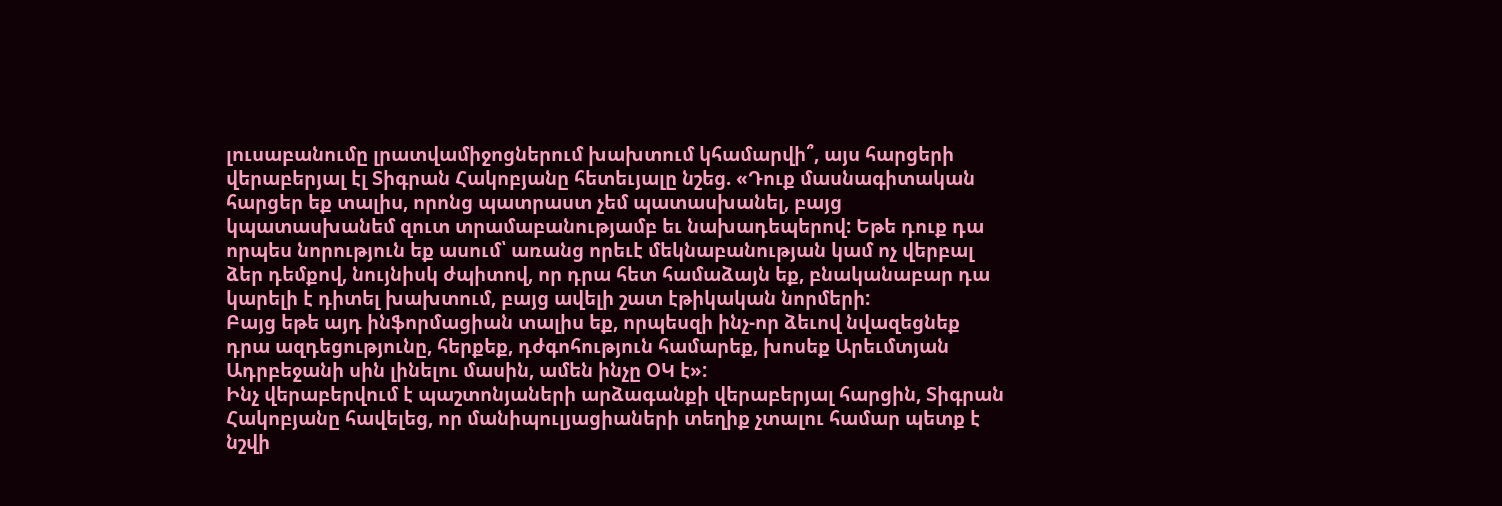լուսաբանումը լրատվամիջոցներում խախտում կհամարվի՞, այս հարցերի վերաբերյալ էլ Տիգրան Հակոբյանը հետեւյալը նշեց. «Դուք մասնագիտական հարցեր եք տալիս, որոնց պատրաստ չեմ պատասխանել, բայց կպատասխանեմ զուտ տրամաբանությամբ եւ նախադեպերով: Եթե դուք դա որպես նորություն եք ասում՝ առանց որեւէ մեկնաբանության կամ ոչ վերբալ ձեր դեմքով, նույնիսկ ժպիտով, որ դրա հետ համաձայն եք, բնականաբար դա կարելի է դիտել խախտում, բայց ավելի շատ էթիկական նորմերի:
Բայց եթե այդ ինֆորմացիան տալիս եք, որպեսզի ինչ-որ ձեւով նվազեցնեք դրա ազդեցությունը, հերքեք, դժգոհություն համարեք, խոսեք Արեւմտյան Ադրբեջանի սին լինելու մասին, ամեն ինչը ՕԿ է»:
Ինչ վերաբերվում է պաշտոնյաների արձագանքի վերաբերյալ հարցին, Տիգրան Հակոբյանը հավելեց, որ մանիպուլյացիաների տեղիք չտալու համար պետք է նշվի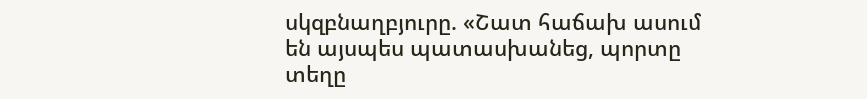սկզբնաղբյուրը. «Շատ հաճախ ասում են այսպես պատասխանեց, պորտը տեղը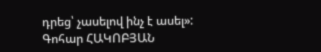դրեց՝ չասելով ինչ է ասել»:
Գոհար ՀԱԿՈԲՅԱՆ